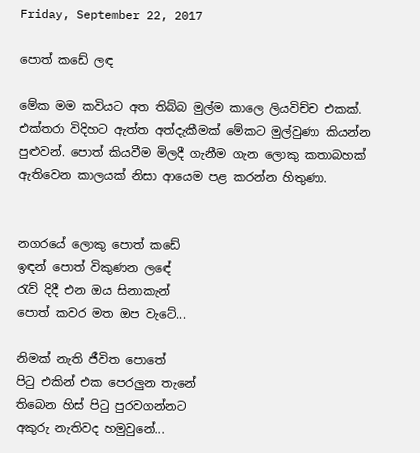Friday, September 22, 2017

පොත් කඩේ ලඳ

මේක මම කවියට අත තිබ්බ මුල්ම කාලෙ ලියවිච්ච එකක්. එක්තරා විදිහට ඇත්ත අත්දැකීමක් මේකට මුල්වුණා කියන්න පුළුවන්. පොත් කියවීම මිලදී ගැනීම ගැන ලොකු කතාබහක් ඇතිවෙන කාලයක් නිසා ආයෙම පළ කරන්න හිතුණා.


නගරයේ ලොකු පොත් කඩේ
ඉඳන් පොත් විකුණන ලඳේ
රැව් දිදී එන ඔය සිනාකැන්
පොත් කවර මත ඔප වැටේ...

නිමක් නැති ජීවිත පොතේ
පිටු එකින් එක පෙරලුන තැනේ
තිබෙන හිස් පිටු පුරවගන්නට
අකුරු නැතිවද හමුවුනේ...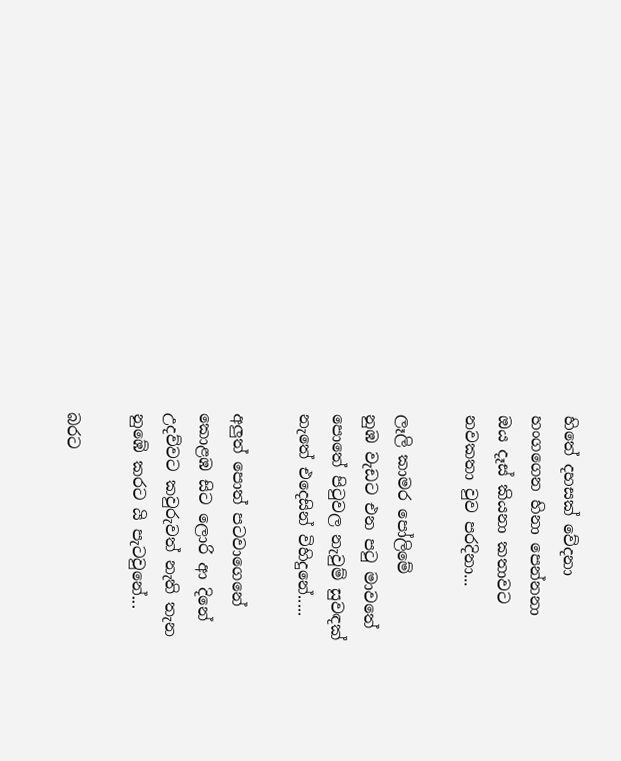හිතේ දහසක් වේදනා
හංගගෙන හිනා පෙන්නනා
ඔය දෑස් කියනා කතාවට
නවකතා වුව පරදිනා...

ලෑලි කාමර පෝලිමේ
නුඹ වැඩට එන පටු මාවතේ
පොතේ පිටුවල නැවුම් සුවඳක්
නැතේ එදෙසින් විහිදුනේ.....

අලුත් පොත් පටවාගෙනේ
කොළඹ සිට ලොරි ආ දිනේ
උදව්වට කවුරුවත් නැති තැන
නුඹේ කරට යි පැටවුනේ...

බරට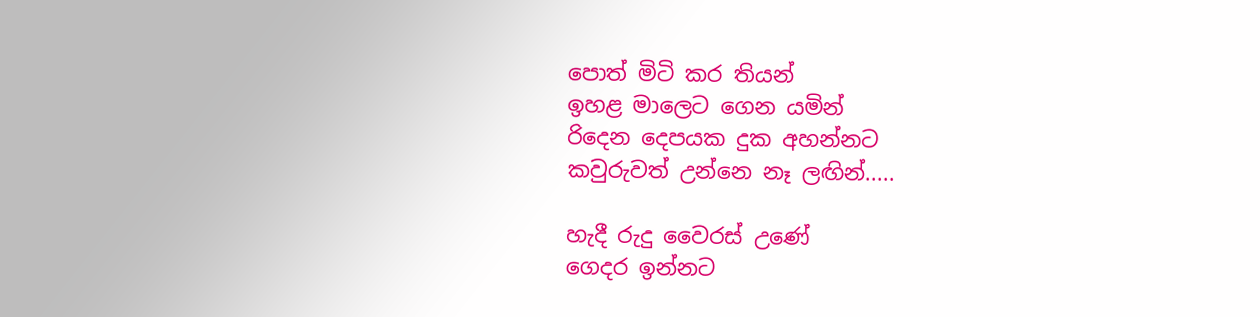පොත් මිටි කර තියන්
ඉහළ මාලෙට ගෙන යමින්
රිදෙන දෙපයක දුක අහන්නට
කවුරුවත් උන්නෙ නෑ ලඟින්.....

හැදී රුදු වෛරස් උණේ
ගෙදර ඉන්නට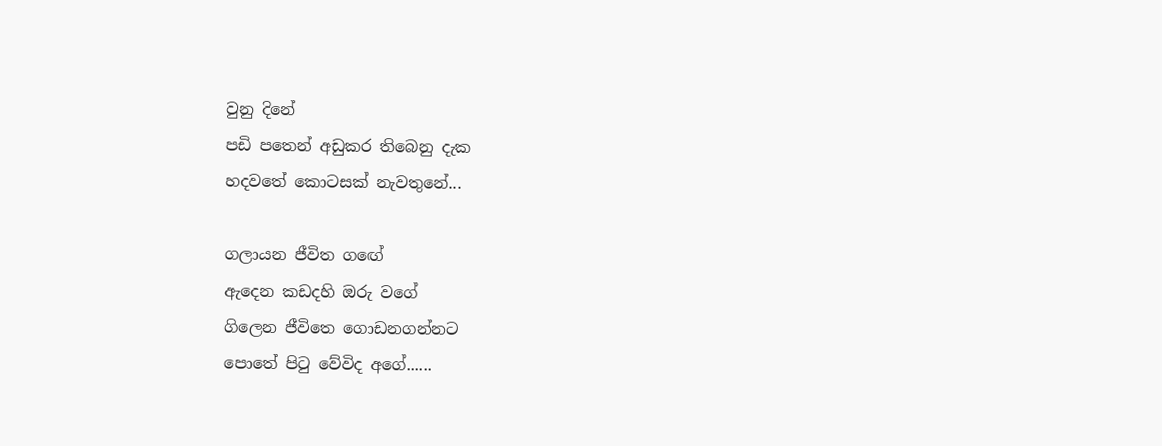වුනු දිනේ
පඩි පතෙන් අඩුකර තිබෙනු දැක
හදවතේ කොටසක් නැවතුනේ...

ගලායන ජීවිත ගඟේ
ඇදෙන කඩදහි ඔරු වගේ
ගිලෙන ජීවිතෙ ගොඩනගන්නට
පොතේ පිටු වේවිද අගේ......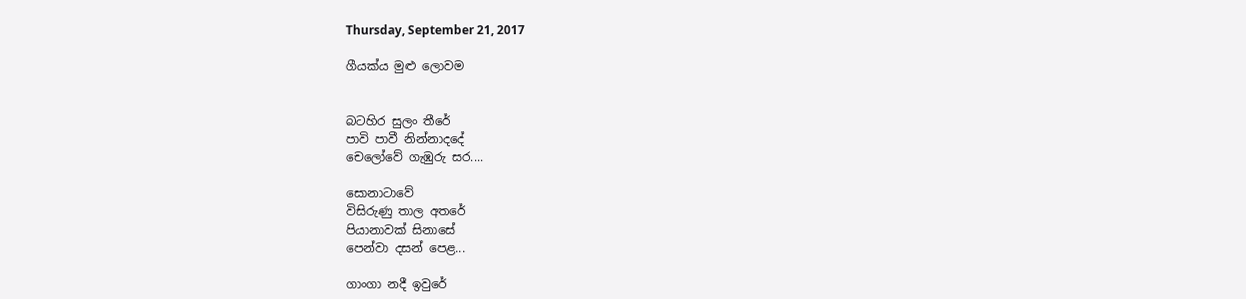Thursday, September 21, 2017

ගීයක්ය මුළු ලොවම


බටහිර සුලං තීරේ
පාවි පාවී නින්නාදදේ
චෙලෝවේ ගැඹුරු සර....

සොනාටාවේ
විසිරුණු තාල අතරේ
පියානාවක් සිනාසේ
පෙන්වා දසන් පෙළ...

ගාංගා නදී ඉවුරේ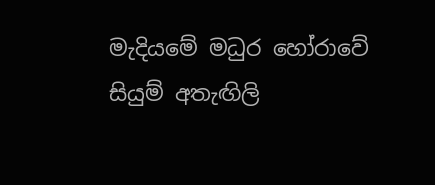මැදියමේ මධුර හෝරාවේ
සියුම් අතැඟිලි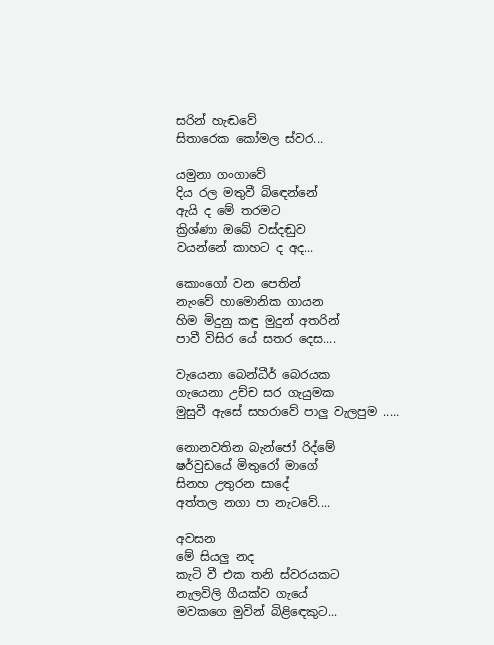සරින් හැඬවේ
සිතාරෙක කෝමල ස්වර...

යමුනා ගංගාවේ
දිය රල මතුවී බිඳෙන්නේ
ඇයි ද මේ තරමට
ක්‍රිශ්ණා ඔබේ වස්දඬුව
වයන්නේ කාහට ද අද...

කොංගෝ වන පෙතින්
නැංවේ හාමොනික ගායන
හිම මිදුනු කඳු මුදුන් අතරින්
පාවී විසිර යේ සතර දෙස....

වැයෙනා බෙන්ධීර් බෙරයක
ගැයෙනා උච්ච සර ගැයුමක
මුසුවී ඇසේ සහරාවේ පාලු වැලපුම .....

නොනවතින බැන්ජෝ රිද්මේ
ෂර්වුඩයේ මිතුරෝ මාගේ
සිනහ උතුරන සාදේ
අත්තල නගා පා නැටවේ....

අවසන
මේ සියලු නද
කැටි වී එක තනි ස්වරයකට
නැලවිලි ගීයක්ව ගැයේ
මවකගෙ මුවින් බිළිඳෙකුට...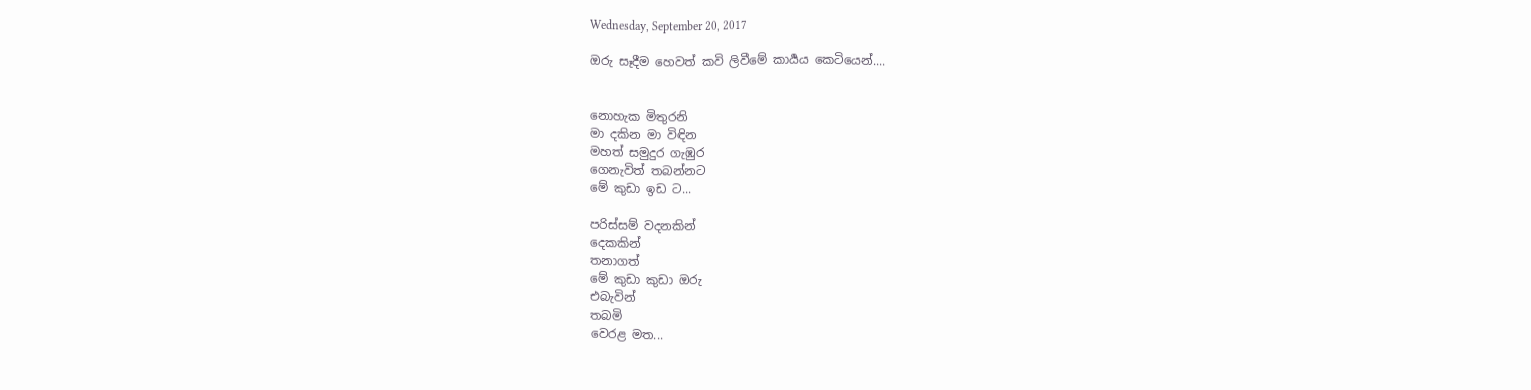Wednesday, September 20, 2017

ඔරු සෑදීම හෙවත් කවි ලිවීමේ කාර්‍යය කෙටියෙන්....


නොහැක මිතුරනි
මා දකින මා විඳින
මහත් සමුදුර ගැඹුර
ගෙනැවිත් තබන්නට
මේ කුඩා ඉඩ ට...

පරිස්සම් වදනකින්
දෙකකින්
තනාගත්
මේ කුඩා කුඩා ඔරු
එබැවින්
තබමි
වෙරළ මත...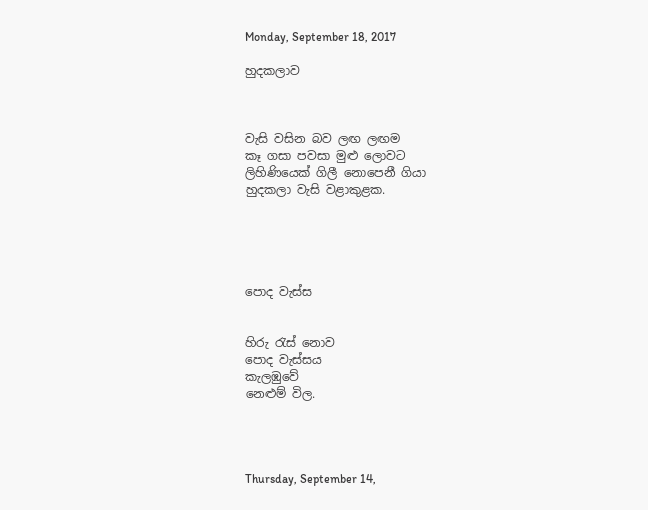Monday, September 18, 2017

හුදකලාව



වැසි වසින බව ලඟ ලඟම
කෑ ගසා පවසා මුළු ලොවට
ලිහිණියෙක් ගිලී නොපෙනී ගියා
හුදකලා වැසි වළාකුළක.





පොද වැස්ස


හිරු රැස් නොව
පොද වැස්සය
කැලඹුවේ
නෙළුම් විල.




Thursday, September 14,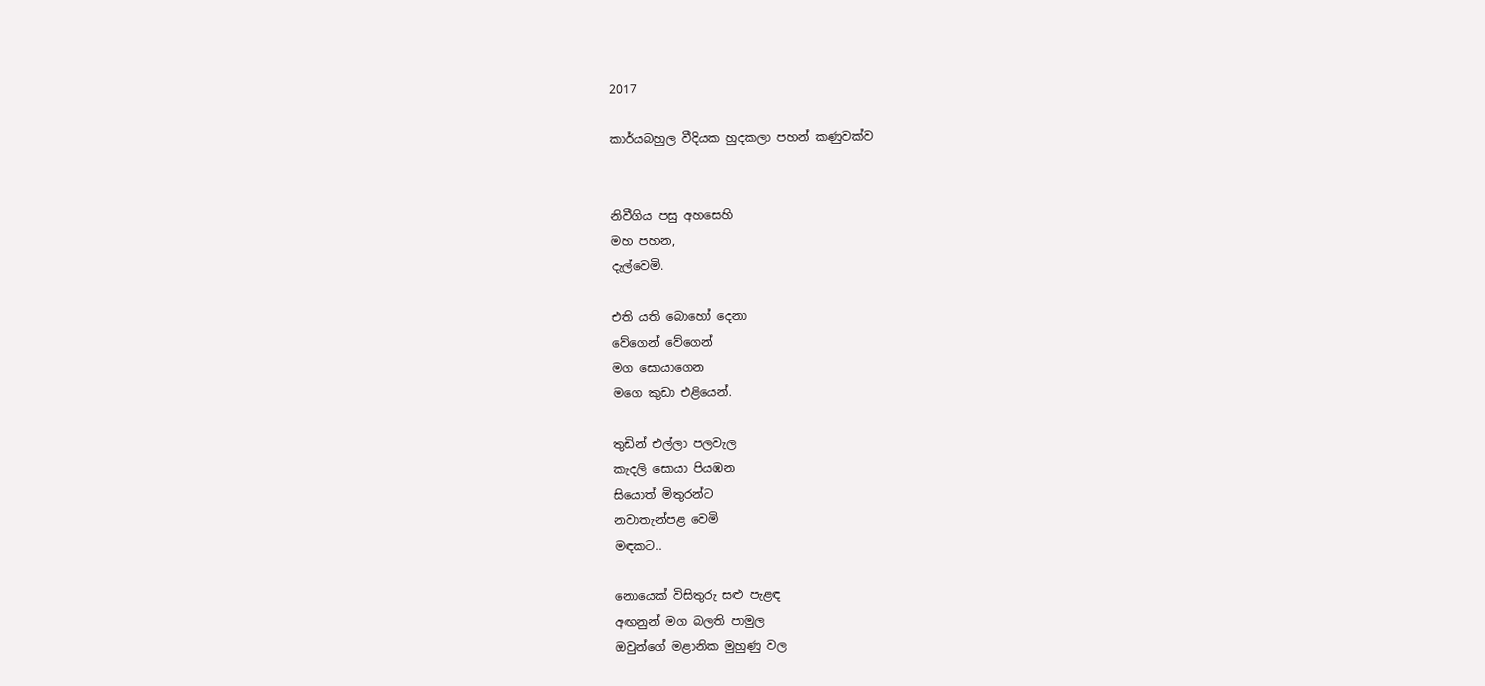2017

කාර්යබහුල වීදියක හුදකලා පහන් කණුවක්ව


නිවීගිය පසු අහසෙහි
මහ පහන,
දැල්වෙමි.

එති යති බොහෝ දෙනා
වේගෙන් වේගෙන්
මග සොයාගෙන
මගෙ කුඩා එළියෙන්.

තුඩින් එල්ලා පලවැල
කැදලි සොයා පියඹන
සියොත් මිතුරන්ට
නවාතැන්පළ වෙමි
මඳකට..

නොයෙක් විසිතුරු සළු පැළඳ
අඟනුන් මග බලති පාමුල
ඔවුන්ගේ මළානික මුහුණු වල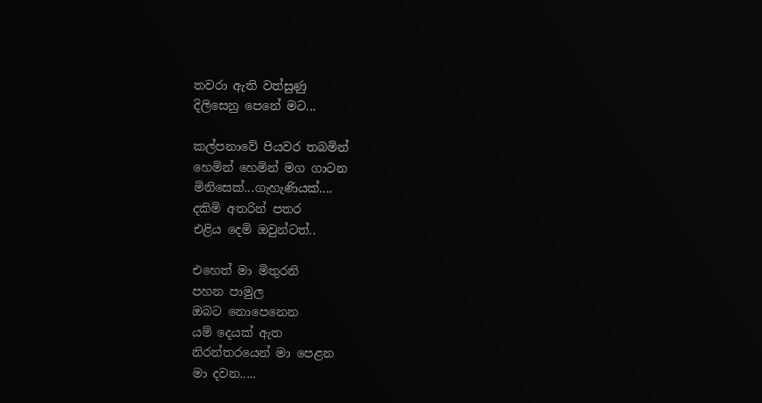තවරා ඇති වත්සුණු
දිලිසෙනු පෙනේ මට...

කල්පනාවේ පියවර තබමින්
හෙමින් හෙමින් මග ගාටන
මිනිසෙක්...ගැහැණියක්....
දකිමි අතරින් පතර
එළිය දෙමි ඔවුන්ටත්..

එහෙත් මා මිතුරනි
පහන පාමුල
ඔබට නොපෙනෙන
යම් දෙයක් ඇත
නිරන්තරයෙන් මා පෙළන
මා දවන.....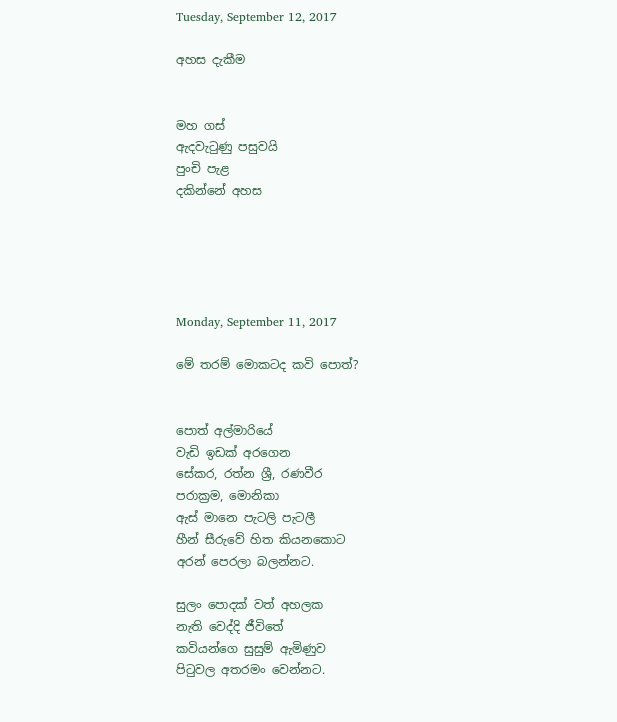Tuesday, September 12, 2017

අහස දැකීම


මහ ගස්
ඇදවැටුණු පසුවයි
පුංචි පැළ
දකින්නේ අහස





Monday, September 11, 2017

මේ තරම් මොකටද කවි පොත්?


පොත් අල්මාරියේ
වැඩි ඉඩක් අරගෙන
සේකර, රත්න ශ්‍රී, රණවීර
පරාක්‍රම, මොනිකා
ඇස් මානෙ පැටලි පැටලී
හීන් සීරුවේ හිත කියනකොට
අරන් පෙරලා බලන්නට.

සුලං පොදක් වත් අහලක
නැති වෙද්දි ජීවිතේ
කවියන්ගෙ සුසුම් ඇමිණුව
පිටුවල අතරමං වෙන්නට.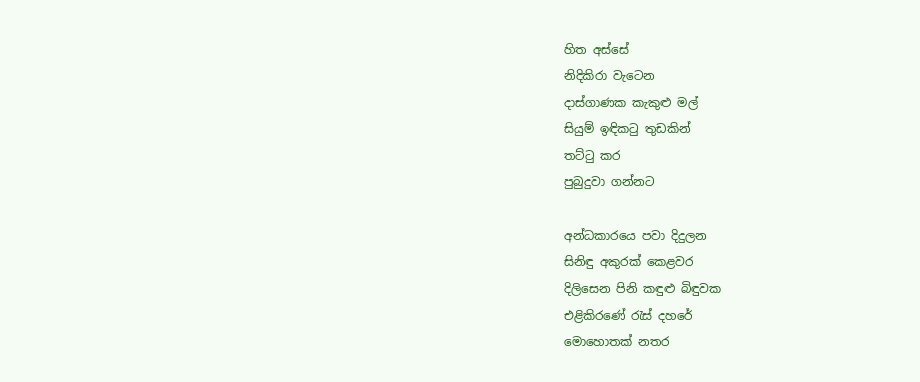හිත අස්සේ
නිදිකිරා වැටෙන
දාස්ගාණක කැකුළු මල්
සියුම් ඉඳිකටු තුඩකින්
තට්ටු කර
පුබුදුවා ගන්නට

අන්ධකාරයෙ පවා දිදුලන
සිනිඳු අකුරක් කෙළවර
දිලිසෙන පිනි කඳුළු බිඳුවක
එළිකිරණේ රැස් දහරේ
මොහොතක් නතර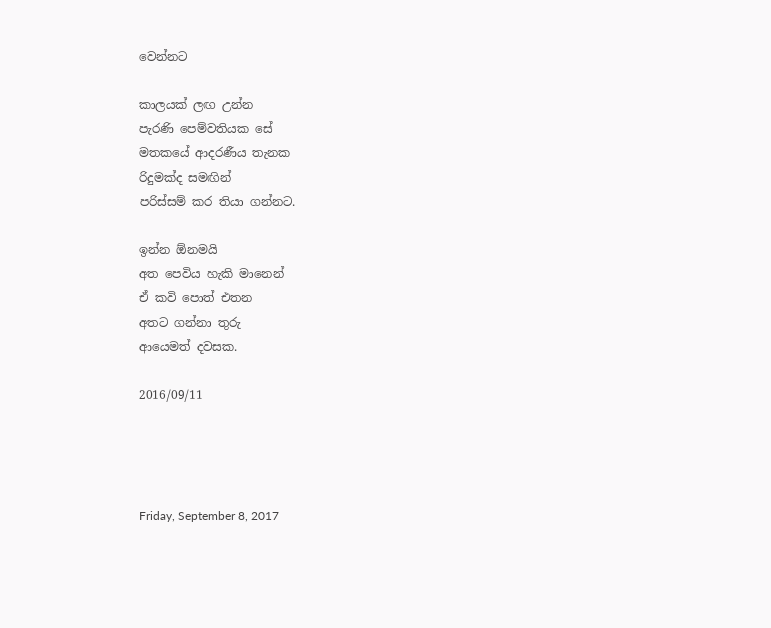වෙන්නට

කාලයක් ලඟ උන්න
පැරණි පෙම්වතියක සේ
මතකයේ ආදරණීය තැනක
රිදුමක්ද සමඟින්
පරිස්සම් කර තියා ගන්නට.

ඉන්න ඕනමයි
අත පෙවිය හැකි මානෙන්
ඒ කවි පොත් එතන
අතට ගන්නා තුරු
ආයෙමත් දවසක.

2016/09/11




Friday, September 8, 2017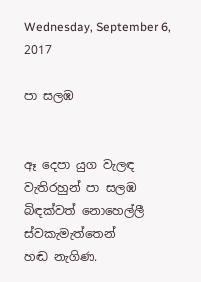Wednesday, September 6, 2017

පා සලඹ


ඈ දෙපා යුග වැලඳ
වැතිරහුන් පා සලඹ
බිඳක්වත් නොහෙල්ලී
ස්වකැමැත්තෙන්
හඬ නැගිණ.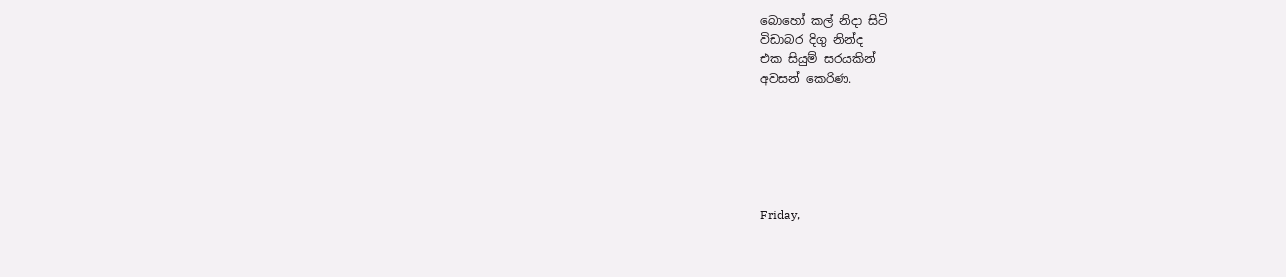බොහෝ කල් නිදා සිටි
විඩාබර දිගු නින්ද
එක සියුම් සරයකින්
අවසන් කෙරිණ.






Friday,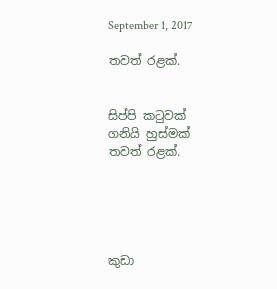September 1, 2017

තවත් රළක්.


සිප්පි කටුවක්
ගනියි හුස්මක්
තවත් රළක්.





කුඩා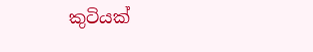කුටියක්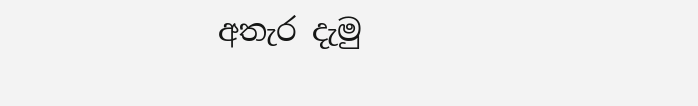අතැර දැමු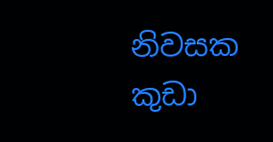නිවසක
කුඩා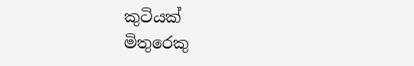කුටියක්
මිතුරෙකු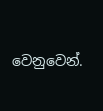වෙනුවෙන්.